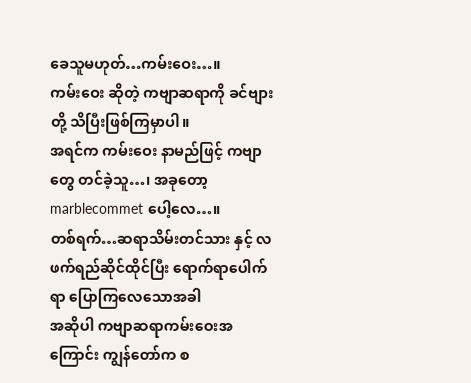ခေသူမဟုတ်…ကမ်းဝေး…။
ကမ်းဝေး ဆိုတဲ့ ကဗျာဆရာကို ခင်ဗျားတို့ သိပြီးဖြစ်ကြမှာပါ။
အရင်က ကမ်းဝေး နာမည်ဖြင့် ကဗျာတွေ တင်ခဲ့သူ…၊ အခုတော့ marblecommet ပေါ့လေ…။
တစ်ရက်…ဆရာသိမ်းတင်သား နှင့် လဖက်ရည်ဆိုင်ထိုင်ပြီး ရောက်ရာပေါက်ရာ ပြောကြလေသောအခါ
အဆိုပါ ကဗျာဆရာကမ်းဝေးအကြောင်း ကျွန်တော်က စ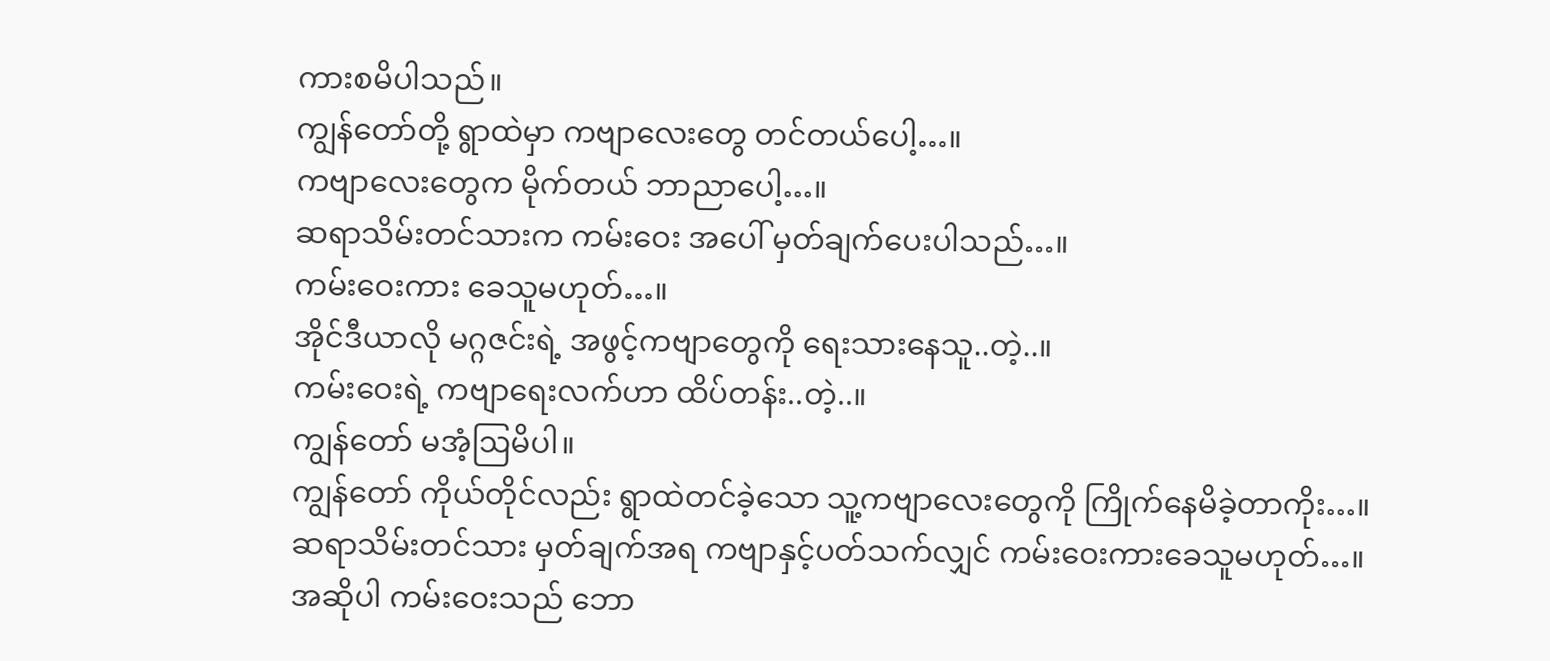ကားစမိပါသည်။
ကျွန်တော်တို့ ရွာထဲမှာ ကဗျာလေးတွေ တင်တယ်ပေါ့…။
ကဗျာလေးတွေက မိုက်တယ် ဘာညာပေါ့…။
ဆရာသိမ်းတင်သားက ကမ်းဝေး အပေါ် မှတ်ချက်ပေးပါသည်…။
ကမ်းဝေးကား ခေသူမဟုတ်…။
အိုင်ဒီယာလို မဂ္ဂဇင်းရဲ့ အဖွင့်ကဗျာတွေကို ရေးသားနေသူ..တဲ့..။
ကမ်းဝေးရဲ့ ကဗျာရေးလက်ဟာ ထိပ်တန်း..တဲ့..။
ကျွန်တော် မအံ့ဩမိပါ။
ကျွန်တော် ကိုယ်တိုင်လည်း ရွာထဲတင်ခဲ့သော သူ့ကဗျာလေးတွေကို ကြိုက်နေမိခဲ့တာကိုး…။
ဆရာသိမ်းတင်သား မှတ်ချက်အရ ကဗျာနှင့်ပတ်သက်လျှင် ကမ်းဝေးကားခေသူမဟုတ်…။
အဆိုပါ ကမ်းဝေးသည် ဘော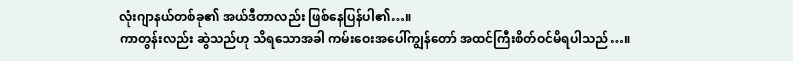လုံးဂျာနယ်တစ်ခု၏ အယ်ဒီတာလည်း ဖြစ်နေပြန်ပါ၏…။
ကာတွန်းလည်း ဆွဲသည်ဟု သိရသောအခါ ကမ်းဝေးအပေါ်ကျွန်တော် အထင်ကြီးစိတ်ဝင်မိရပါသည်…။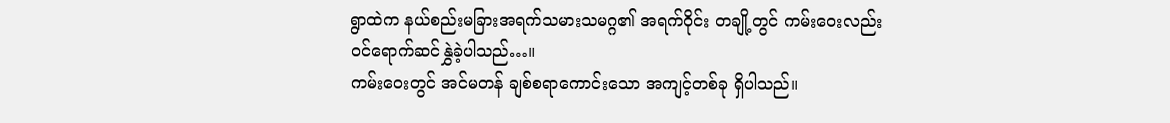ရွာထဲက နယ်စည်းမခြားအရက်သမားသမဂ္ဂ၏ အရက်ဝိုင်း တချို့တွင် ကမ်းဝေးလည်း ဝင်ရောက်ဆင်နွှဲခဲ့ပါသည်…။
ကမ်းဝေးတွင် အင်မတန် ချစ်စရာကောင်းသော အကျင့်တစ်ခု ရှိပါသည်။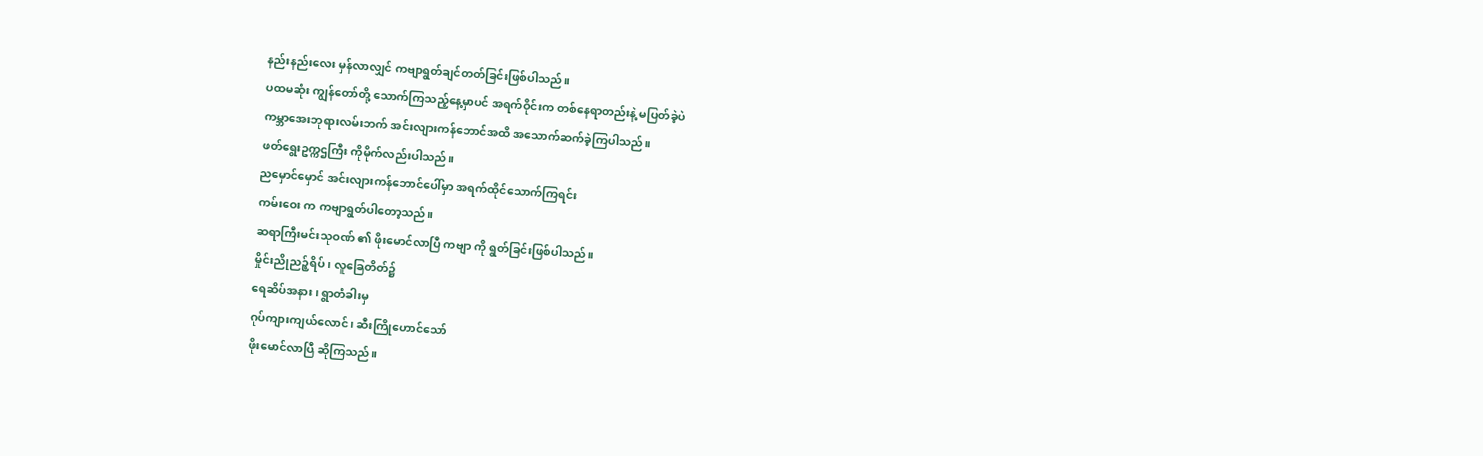နည်းနည်းလေး မှန်လာလျှင် ကဗျာရွတ်ချင်တတ်ခြင်းဖြစ်ပါသည်။
ပထမဆုံး ကျွန်တော်တို့ သောက်ကြသည့်နေ့မှာပင် အရက်ဝိုင်းက တစ်နေရာတည်းနဲ့ မပြတ်ခဲ့ပဲ
ကမ္ဘာအေးဘုရားလမ်းဘက် အင်းလျားကန်ဘောင်အထိ အသောက်ဆက်ခဲ့ကြပါသည်။
ဖတ်ရွေးဥက္ကဌကြီး ကိုမိုက်လည်းပါသည်။
ညမှောင်မှောင် အင်းလျားကန်ဘောင်ပေါ်မှာ အရက်ထိုင်သောက်ကြရင်း
ကမ်းဝေး က ကဗျာရွတ်ပါတော့သည်။
ဆရာကြီးမင်းသုဝဏ် ၏ ဖိုးမောင်လာပြီ ကဗျာ ကို ရွတ်ခြင်းဖြစ်ပါသည်။
မှိုင်းညိုညဉ့်ရိပ်၊ လူခြေတိတ်၌
ရေဆိပ်အနား၊ ရွာတံခါးမှ
ဂုပ်ကျားကျယ်လောင်၊ ဆီးကြိုဟောင်သော်
ဖိုးမောင်လာပြီ ဆိုကြသည်။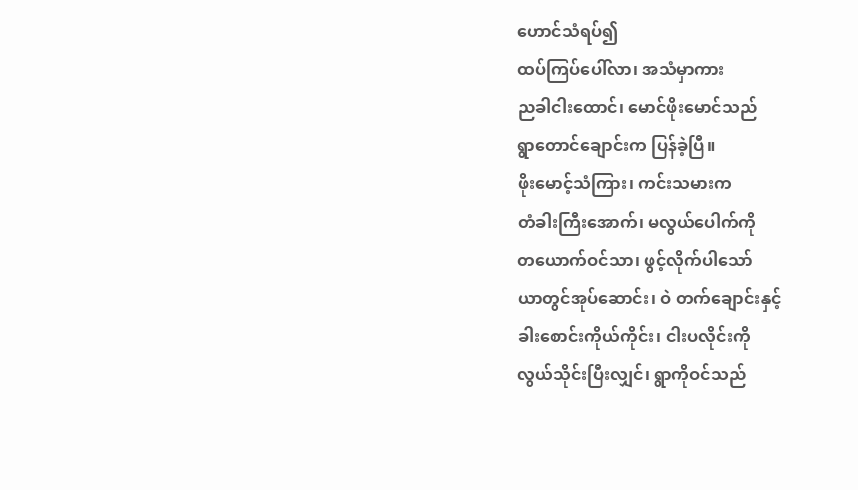ဟောင်သံရပ်၍
ထပ်ကြပ်ပေါ်လာ၊ အသံမှာကား
ညခါငါးထောင်၊ မောင်ဖိုးမောင်သည်
ရွာတောင်ချောင်းက ပြန်ခဲ့ပြီ။
ဖိုးမောင့်သံကြား၊ ကင်းသမားက
တံခါးကြီးအောက်၊ မလွယ်ပေါက်ကို
တယောက်ဝင်သာ၊ ဖွင့်လိုက်ပါသော်
ယာတွင်အုပ်ဆောင်း၊ ဝဲ တက်ချောင်းနှင့်
ခါးစောင်းကိုယ်ကိုင်း၊ ငါးပလိုင်းကို
လွယ်သိုင်းပြီးလျှင်၊ ရွာကိုဝင်သည်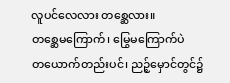လူပင်လေလား တစ္ဆေလား။
တစ္ဆေမကြောက်၊ မြွေမကြောက်ပဲ
တယောက်တည်းပင်၊ ညဉ့်မှောင်တွင်၌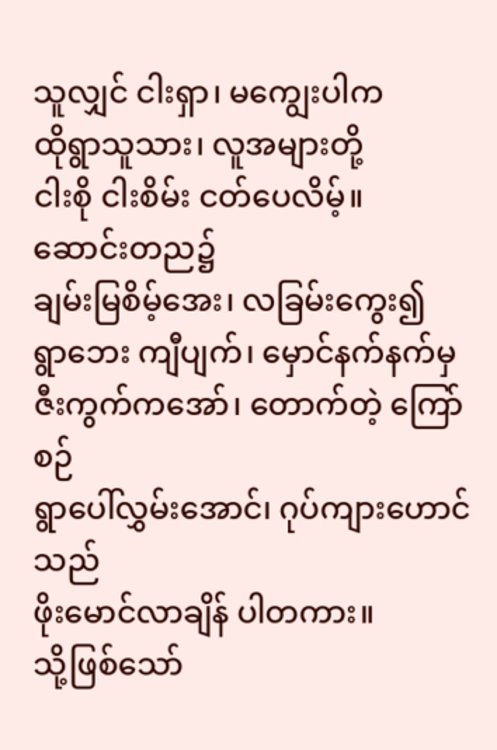သူလျှင် ငါးရှာ၊ မကျွေးပါက
ထိုရွာသူသား၊ လူအများတို့
ငါးစို ငါးစိမ်း ငတ်ပေလိမ့်။
ဆောင်းတည၌
ချမ်းမြစိမ့်အေး၊ လခြမ်းကွေး၍
ရွာဘေး ကျီပျက်၊ မှောင်နက်နက်မှ
ဇီးကွက်ကအော်၊ တောက်တဲ့ ကြော်စဉ်
ရွာပေါ်လွှမ်းအောင်၊ ဂုပ်ကျားဟောင်သည်
ဖိုးမောင်လာချိန် ပါတကား။
သို့ဖြစ်သော်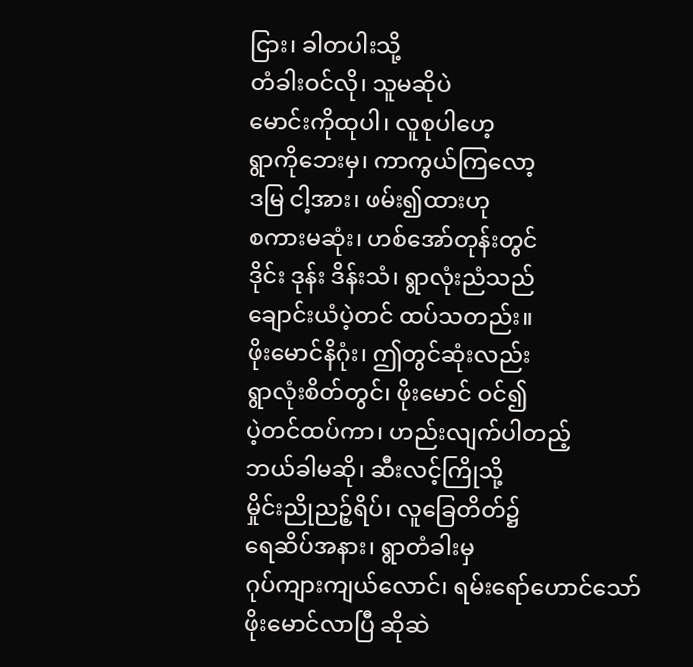ငြား၊ ခါတပါးသို့
တံခါးဝင်လို၊ သူမဆိုပဲ
မောင်းကိုထုပါ၊ လူစုပါဟေ့
ရွာကိုဘေးမှ၊ ကာကွယ်ကြလော့
ဒမြ ငါ့အား၊ ဖမ်း၍ထားဟု
စကားမဆုံး၊ ဟစ်အော်တုန်းတွင်
ဒိုင်း ဒုန်း ဒိန်းသံ၊ ရွာလုံးညံသည်
ချောင်းယံပဲ့တင် ထပ်သတည်း။
ဖိုးမောင်နိဂုံး၊ ဤတွင်ဆုံးလည်း
ရွာလုံးစိတ်တွင်၊ ဖိုးမောင် ဝင်၍
ပဲ့တင်ထပ်ကာ၊ ဟည်းလျက်ပါတည့်
ဘယ်ခါမဆို၊ ဆီးလင့်ကြိုသို့
မှိုင်းညိုညဉ့်ရိပ်၊ လူခြေတိတ်၌
ရေဆိပ်အနား၊ ရွာတံခါးမှ
ဂုပ်ကျားကျယ်လောင်၊ ရမ်းရော်ဟောင်သော်
ဖိုးမောင်လာပြီ ဆိုဆဲ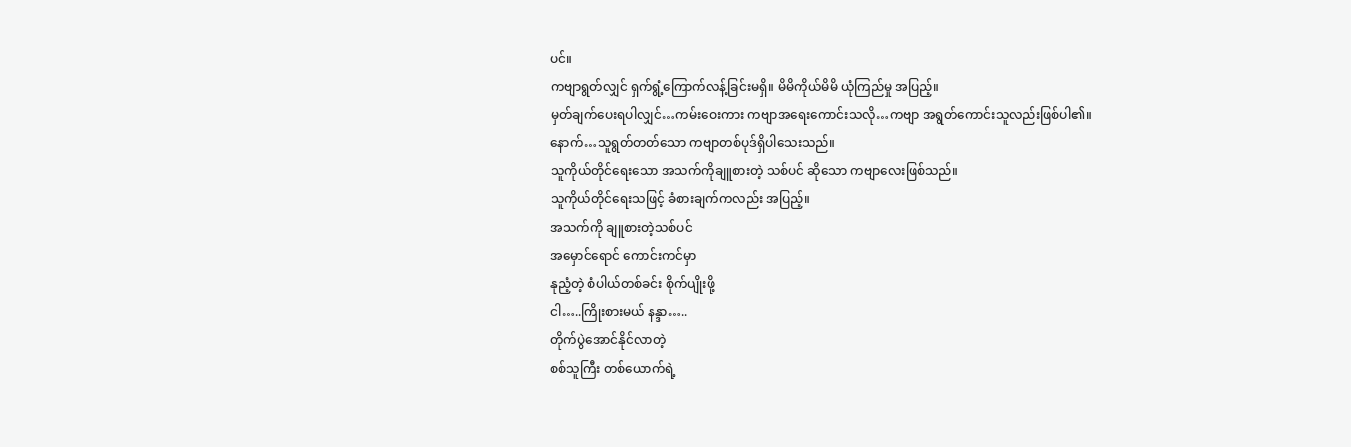ပင်။
ကဗျာရွတ်လျှင် ရှက်ရွံ့ကြောက်လန့်ခြင်းမရှိ။ မိမိကိုယ်မိမိ ယုံကြည်မှု အပြည့်။
မှတ်ချက်ပေးရပါလျှင်…ကမ်းဝေးကား ကဗျာအရေးကောင်းသလို…ကဗျာ အရွတ်ကောင်းသူလည်းဖြစ်ပါ၏။
နောက်…သူရွတ်တတ်သော ကဗျာတစ်ပုဒ်ရှိပါသေးသည်။
သူကိုယ်တိုင်ရေးသော အသက်ကိုချူစားတဲ့ သစ်ပင် ဆိုသော ကဗျာလေးဖြစ်သည်။
သူကိုယ်တိုင်ရေးသဖြင့် ခံစားချက်ကလည်း အပြည့်။
အသက်ကို ချူစားတဲ့သစ်ပင်
အမှောင်ရောင် ကောင်းကင်မှာ
နုညံ့တဲ့ စံပါယ်တစ်ခင်း စိုက်ပျိုးဖို့
ငါ…..ကြိုးစားမယ် နန္ဒာ…..
တိုက်ပွဲအောင်နိုင်လာတဲ့
စစ်သူကြီး တစ်ယောက်ရဲ့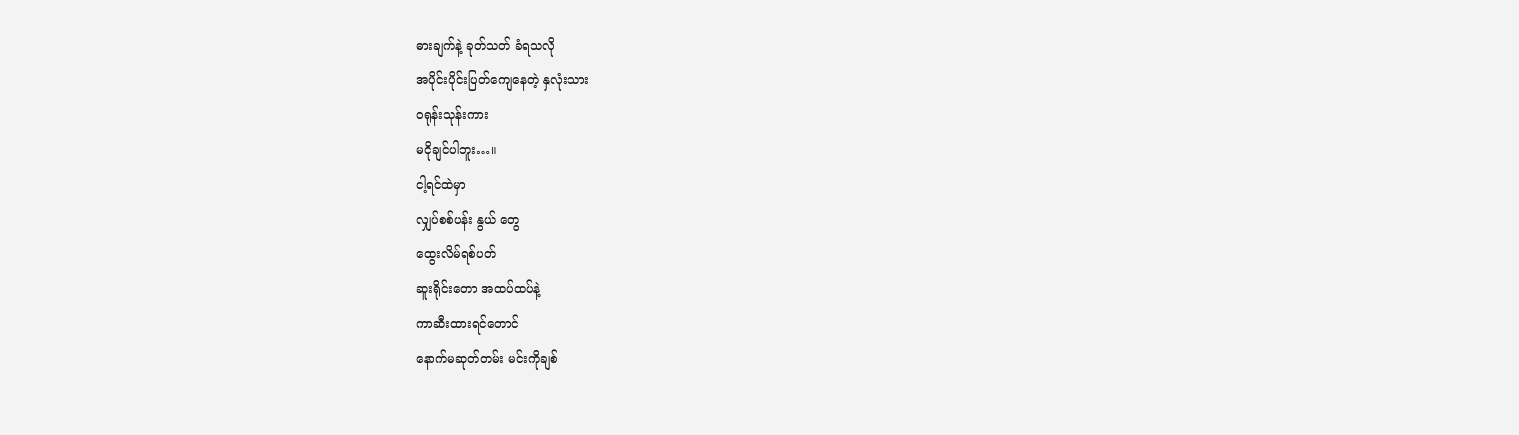ဓားချက်နဲ့ ခုတ်သတ် ခံရသလို
အပိုင်းပိုင်းပြတ်ကျေနေတဲ့ နှလုံးသား
ဝရုန်းသုန်းကား
မငိုချင်ပါဘူး…။
ငါ့ရင်ထဲမှာ
လျှပ်စစ်ပန်း နွယ် တွေ
ထွေးလိမ်ရစ်ပတ်
ဆူးရိုင်းတော အထပ်ထပ်နဲ့
ကာဆီးထားရင်တောင်
နောက်မဆုတ်တမ်း မင်းကိုချစ်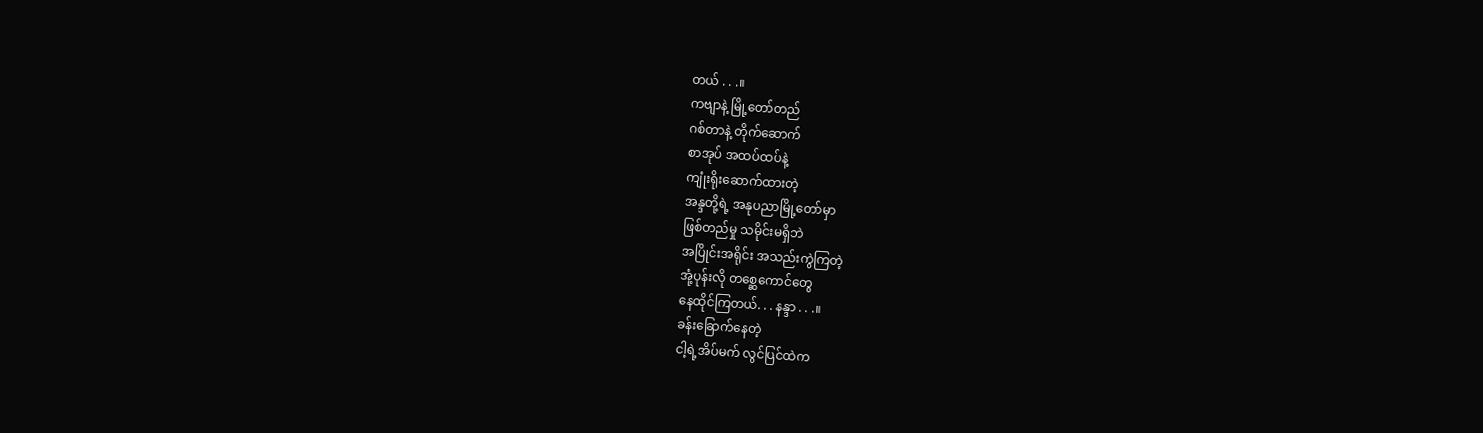တယ် . . .။
ကဗျာနဲ့ မြို့တော်တည်
ဂစ်တာနဲ့ တိုက်ဆောက်
စာအုပ် အထပ်ထပ်နဲ့
ကျုံးရိုးဆောက်ထားတဲ့
အန္ဒတို့ရဲ့ အနုပညာမြို့တော်မှာ
ဖြစ်တည်မှု သမိုင်းမရှိဘဲ
အပြိုင်းအရိုင်း အသည်းကွဲကြတဲ့
အုံ့ပုန်းလို တစ္ဆေကောင်တွေ
နေထိုင်ကြတယ်. . . နန္ဒာ . . .။
ခန်းခြောက်နေတဲ့
ငါ့ရဲ့အိပ်မက် လွင်ပြင်ထဲက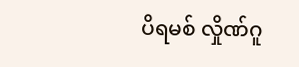ပိရမစ် လှိုဏ်ဂူ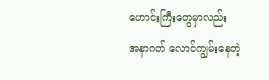ဟောင်းကြီးတွေမှာလည်း
အနာဂတ် လောင်ကျွမ်းနေတဲ့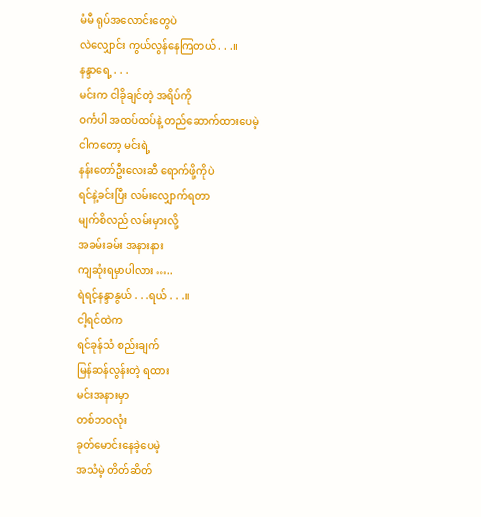မံမီ ရုပ်အလောင်းတွေပဲ
လဲလျှောင်း ကွယ်လွန်နေကြတယ် . . .။
နန္ဒာရေ့ . . .
မင်းက ငါခိုချင်တဲ့ အရိပ်ကို
ဝင်္ကပါ အထပ်ထပ်နဲ့ တည်ဆောက်ထားပေမဲ့
ငါကတော့ မင်းရဲ့
နန်းတော်ဦးလေးဆီ ရောက်ဖို့ကိုပဲ
ရင်နဲ့ခင်းပြီး လမ်းလျှောက်ရတာ
မျက်စိလည် လမ်းမှားလို့
အခမ်းခမ်း အနားနား
ကျဆုံးရမှာပါလား …..
ရဲရင့်နန္ဒာနွယ် . . .ရယ် . . .။
ငါ့ရင်ထဲက
ရင်ခုန်သံ စည်းချက်
မြန်ဆန်လွန်းတဲ့ ရထား
မင်းအနားမှာ
တစ်ဘဝလုံး
ခုတ်မောင်းနေခဲ့ပေမဲ့
အသံမဲ့ တိတ်ဆိတ်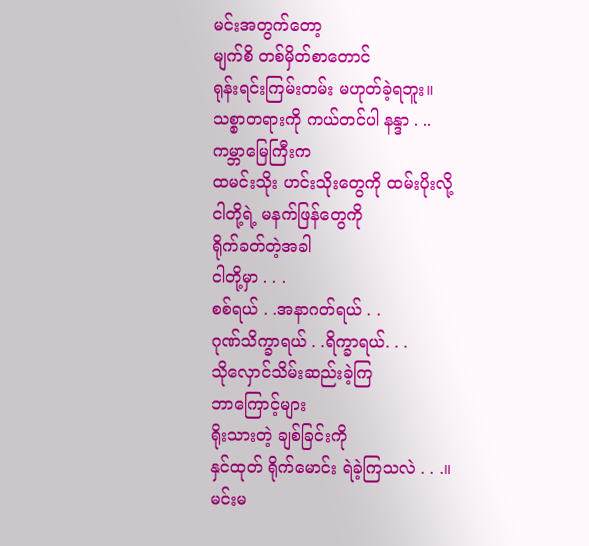မင်းအတွက်တော့
မျက်စိ တစ်မှိတ်စာတောင်
ရုန်းရင်းကြမ်းတမ်း မဟုတ်ခဲ့ရဘူး။
သစ္စာတရားကို ကယ်တင်ပါ နန္ဒာ . ..
ကမ္ဘာမြေကြီးက
ထမင်းသိုး ဟင်းသိုးတွေကို ထမ်းပိုးလို့
ငါတို့ရဲ့ မနက်ဖြန်တွေကို
ရိုက်ခတ်တဲ့အခါ
ငါတို့မှာ . . .
စစ်ရယ် . .အနာဂတ်ရယ် . .
ဂုဏ်သိက္ခာရယ် . .ရိက္ခာရယ်. . .
သိုလှောင်သိမ်းဆည်းခဲ့ကြ
ဘာကြောင့်များ
ရိုးသားတဲ့ ချစ်ခြင်းကို
နှင်ထုတ် ရိုက်မောင်း ရဲခဲ့ကြသလဲ . . .။
မင်းမ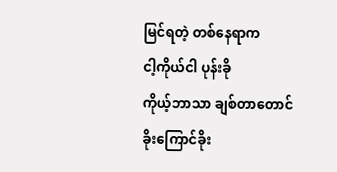မြင်ရတဲ့ တစ်နေရာက
ငါ့ကိုယ်ငါ ပုန်းခို
ကိုယ့်ဘာသာ ချစ်တာတောင်
ခိုးကြောင်ခိုး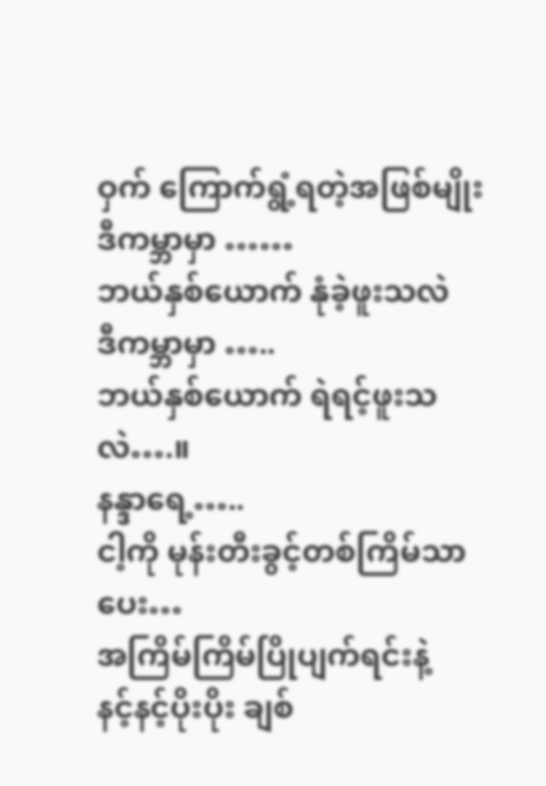ဝှက် ကြောက်ရွံ့ရတဲ့အဖြစ်မျိုး
ဒီကမ္ဘာမှာ ……
ဘယ်နှစ်ယောက် နုံခဲ့ဖူးသလဲ
ဒီကမ္ဘာမှာ …..
ဘယ်နှစ်ယောက် ရဲရင့်ဖူးသလဲ….။
နန္ဒာရေ့…..
ငါ့ကို မုန်းတီးခွင့်တစ်ကြိမ်သာပေး…
အကြိမ်ကြိမ်ပြိုပျက်ရင်းနဲ့
နင့်နင့်ပိုးပိုး ချစ်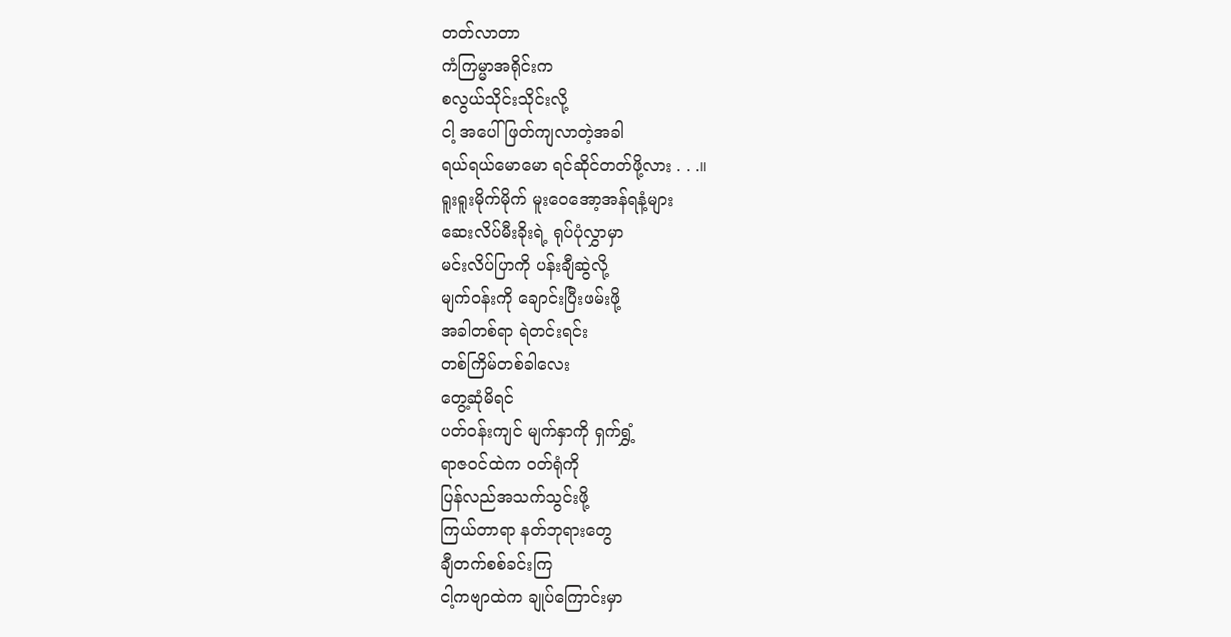တတ်လာတာ
ကံကြမ္မာအရိုင်းက
စလွယ်သိုင်းသိုင်းလို့
ငါ့ အပေါ် ဖြတ်ကျလာတဲ့အခါ
ရယ်ရယ်မောမော ရင်ဆိုင်တတ်ဖို့လား . . .။
ရူးရူးမိုက်မိုက် မူးဝေအော့အန်ရနံ့များ
ဆေးလိပ်မီးခိုးရဲ့ ရုပ်ပုံလွှာမှာ
မင်းလိပ်ပြာကို ပန်းချီဆွဲလို့
မျက်ဝန်းကို ချောင်းပြီးဖမ်းဖို့
အခါတစ်ရာ ရဲတင်းရင်း
တစ်ကြိမ်တစ်ခါလေး
တွေ့ဆုံမိရင်
ပတ်ဝန်းကျင် မျက်နှာကို ရှက်ရွှံ့
ရာဇဝင်ထဲက ဝတ်ရုံကို
ပြန်လည်အသက်သွင်းဖို့
ကြယ်တာရာ နတ်ဘုရားတွေ
ချီတက်စစ်ခင်းကြ
ငါ့ကဗျာထဲက ချုပ်ကြောင်းမှာ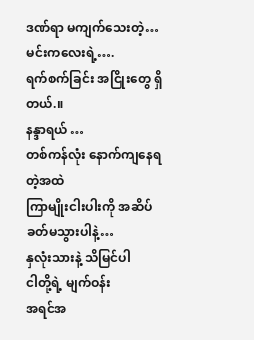ဒဏ်ရာ မကျက်သေးတဲ့…
မင်းကလေးရဲ့….
ရက်စက်ခြင်း အငြိုးတွေ ရှိတယ်.။
နန္ဒာရယ် …
တစ်ကန်လုံး နောက်ကျနေရတဲ့အထဲ
ကြာမျိုးငါးပါးကို အဆိပ်ခတ်မသွားပါနဲ့…
နှလုံးသားနဲ့ သိမြင်ပါ
ငါတို့ရဲ့ မျက်ဝန်း
အရင်အ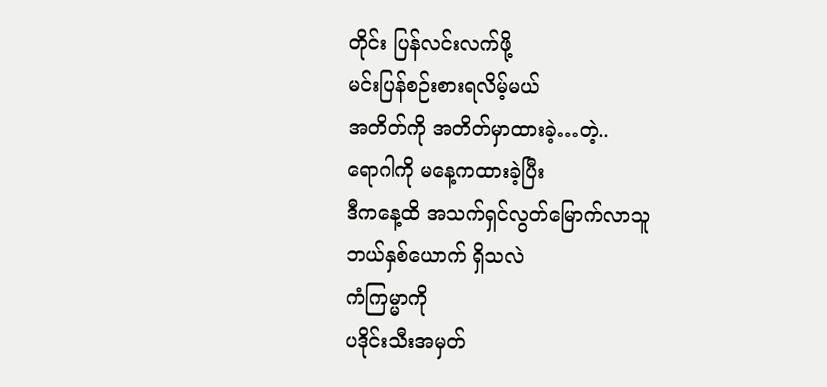တိုင်း ပြန်လင်းလက်ဖို့
မင်းပြန်စဉ်းစားရလိမ့်မယ်
အတိတ်ကို အတိတ်မှာထားခဲ့…တဲ့..
ရောဂါကို မနေ့ကထားခဲ့ပြီး
ဒီကနေ့ထိ အသက်ရှင်လွတ်မြောက်လာသူ
ဘယ်နှစ်ယောက် ရှိသလဲ
ကံကြမ္မာကို
ပဒိုင်းသီးအမှတ်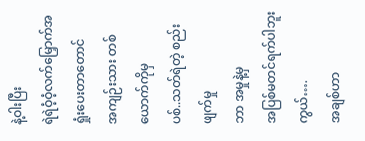နဲ့ဝါးပြီး
ရဲရဲဝံ့ဝံ့လက်မြှောက်အရှုံးပေးတာတောင်
အကျဉ်းသား တစ်ယောက်ကိုမှ
ပစ်..သတ်ရဲတဲ့ စည်းဖျက်မှု
ဘာ အမှုနဲ့မှ
အပြစ်မတင်ရက်ပါဘူးကွယ်….
အချစ်ဟာ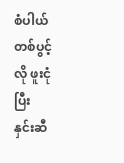စံပါယ်တစ်ပွင့်လို ဖူးငုံပြီး
နှင်းဆီ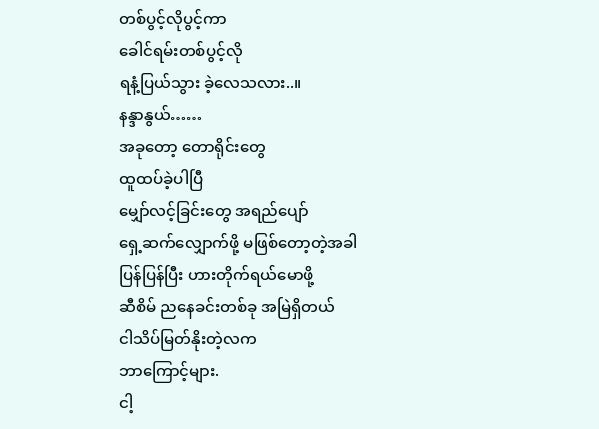တစ်ပွင့်လိုပွင့်ကာ
ခေါင်ရမ်းတစ်ပွင့်လို
ရနံ့ပြယ်သွား ခဲ့လေသလား..။
နန္ဒာနွယ်……
အခုတော့ တောရိုင်းတွေ
ထူထပ်ခဲ့ပါပြီ
မျှော်လင့်ခြင်းတွေ အရည်ပျော်
ရှေ့ဆက်လျှောက်ဖို့ မဖြစ်တော့တဲ့အခါ
ပြန်ပြန်ပြီး ဟားတိုက်ရယ်မောဖို့
ဆီစိမ် ညနေခင်းတစ်ခု အမြဲရှိတယ်
ငါသိပ်မြတ်နိုးတဲ့လက
ဘာကြောင့်များ.
ငါ့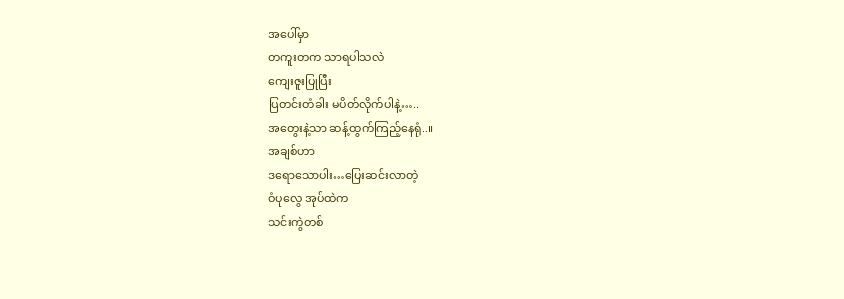အပေါ်မှာ
တကူးတက သာရပါသလဲ
ကျေးဇူးပြုပြီး
ပြတင်းတံခါး မပိတ်လိုက်ပါနဲ့…..
အတွေးနဲ့သာ ဆန့်ထွက်ကြည့်နေရုံ..။
အချစ်ဟာ
ဒရောသောပါး…ပြေးဆင်းလာတဲ့
ဝံပုလွေ အုပ်ထဲက
သင်းကွဲတစ်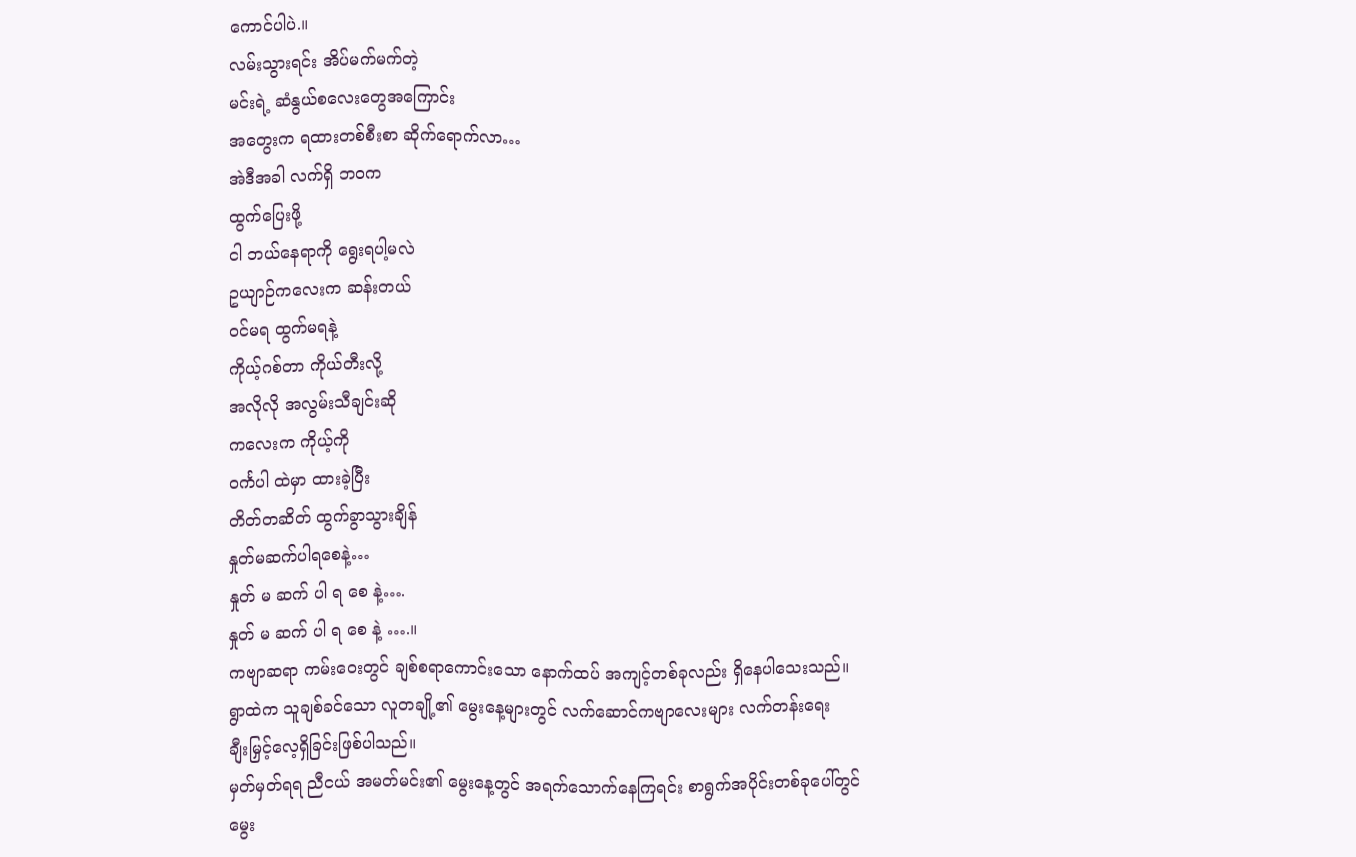ကောင်ပါပဲ.။
လမ်းသွားရင်း အိပ်မက်မက်တဲ့
မင်းရဲ့ ဆံနွယ်စလေးတွေအကြောင်း
အတွေးက ရထားတစ်စီးစာ ဆိုက်ရောက်လာ…
အဲဒီအခါ လက်ရှိ ဘဝက
ထွက်ပြေးဖို့
ငါ ဘယ်နေရာကို ရွေးရပါ့မလဲ
ဥယျာဉ်ကလေးက ဆန်းတယ်
ဝင်မရ ထွက်မရနဲ့
ကိုယ့်ဂစ်တာ ကိုယ်တီးလို့
အလိုလို အလွမ်းသီချင်းဆို
ကလေးက ကိုယ့်ကို
ဝင်္ကပါ ထဲမှာ ထားခဲ့ပြီး
တိတ်တဆိတ် ထွက်ခွာသွားချိန်
နှုတ်မဆက်ပါရစေနဲ့…
နှုတ် မ ဆက် ပါ ရ စေ နဲ့….
နှုတ် မ ဆက် ပါ ရ စေ နဲ့ ….။
ကဗျာဆရာ ကမ်းဝေးတွင် ချစ်စရာကောင်းသော နောက်ထပ် အကျင့်တစ်ခုလည်း ရှိနေပါသေးသည်။
ရွာထဲက သူချစ်ခင်သော လူတချို့၏ မွေးနေ့များတွင် လက်ဆောင်ကဗျာလေးများ လက်တန်းရေး
ချီးမြှင့်လေ့ရှိခြင်းဖြစ်ပါသည်။
မှတ်မှတ်ရရ ညီငယ် အမတ်မင်း၏ မွေးနေ့တွင် အရက်သောက်နေကြရင်း စာရွက်အပိုင်းတစ်ခုပေါ်တွင်
မွေး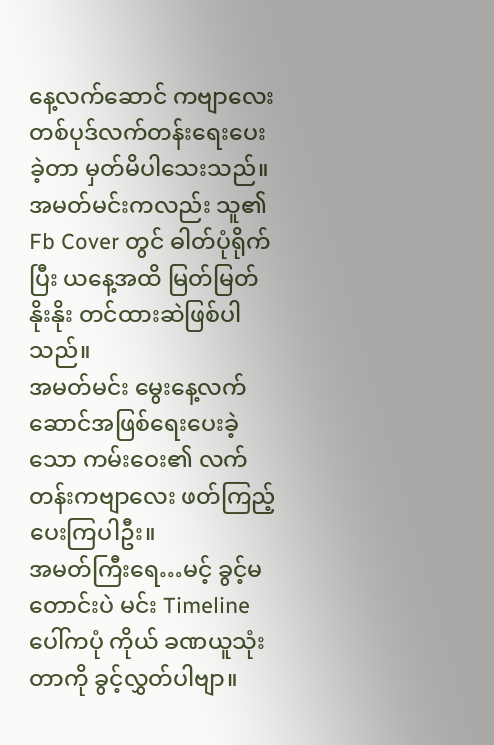နေ့လက်ဆောင် ကဗျာလေး တစ်ပုဒ်လက်တန်းရေးပေးခဲ့တာ မှတ်မိပါသေးသည်။
အမတ်မင်းကလည်း သူ၏ Fb Cover တွင် ဓါတ်ပုံရိုက်ပြီး ယနေ့အထိ မြတ်မြတ်နိုးနိုး တင်ထားဆဲဖြစ်ပါသည်။
အမတ်မင်း မွေးနေ့လက်ဆောင်အဖြစ်ရေးပေးခဲ့သော ကမ်းဝေး၏ လက်တန်းကဗျာလေး ဖတ်ကြည့်ပေးကြပါဦး။
အမတ်ကြီးရေ…မင့် ခွင့်မတောင်းပဲ မင်း Timeline ပေါ်ကပုံ ကိုယ် ခဏယူသုံးတာကို ခွင့်လွှတ်ပါဗျာ။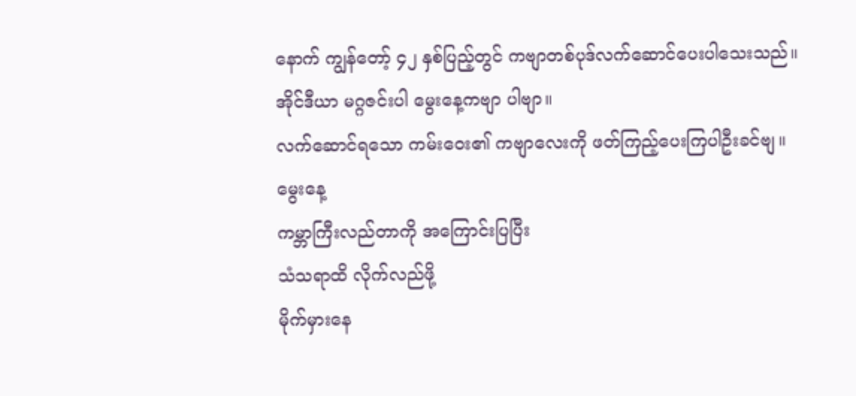နောက် ကျွန်တော့် ၄၂ နှစ်ပြည့်တွင် ကဗျာတစ်ပုဒ်လက်ဆောင်ပေးပါသေးသည်။
အိုင်ဒီယာ မဂ္ဂဇင်းပါ မွေးနေ့ကဗျာ ပါဗျာ။
လက်ဆောင်ရသော ကမ်းဝေး၏ ကဗျာလေးကို ဖတ်ကြည့်ပေးကြပါဦးခင်ဗျ။
မွေးနေ့
ကမ္ဘာကြီးလည်တာကို အကြောင်းပြပြီး
သံသရာထိ လိုက်လည်ဖို့
မိုက်မှားနေ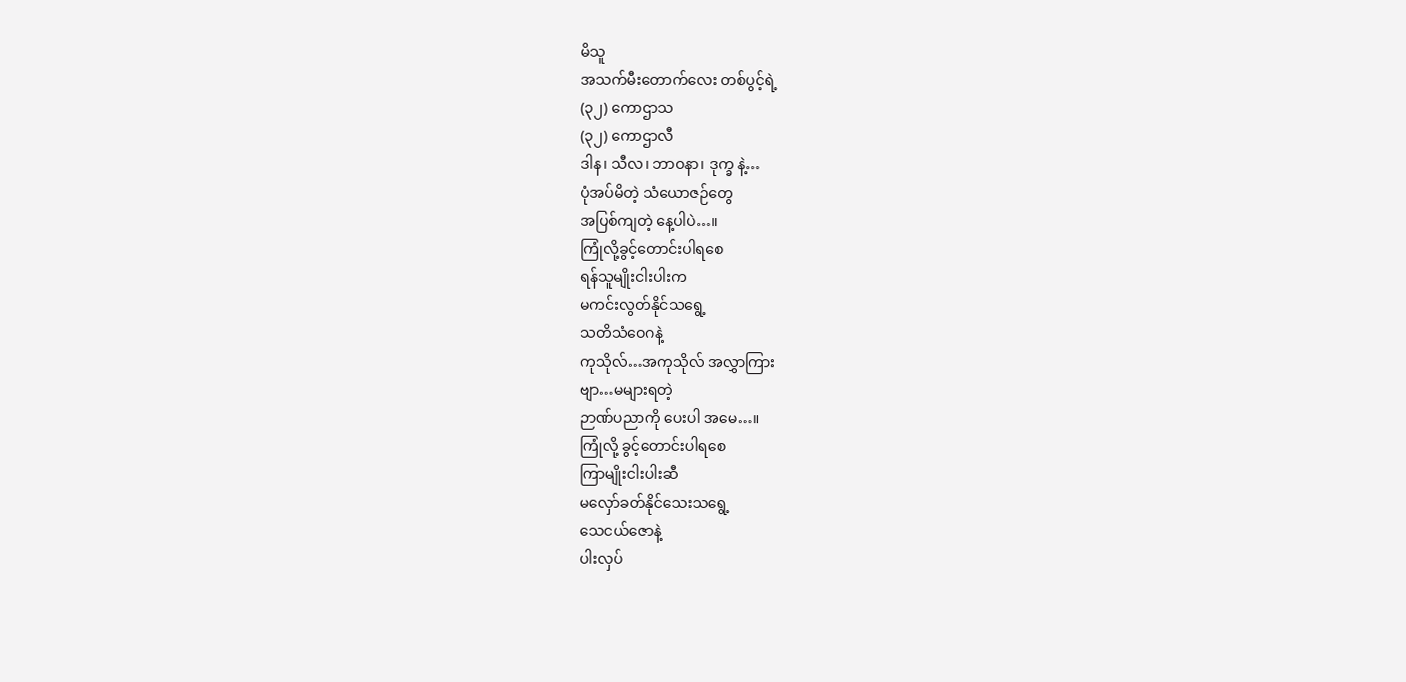မိသူ
အသက်မီးတောက်လေး တစ်ပွင့်ရဲ့
(၃၂) ကောဌာသ
(၃၂) ကောဌာလီ
ဒါန၊ သီလ၊ ဘာဝနာ၊ ဒုက္ခ နဲ့…
ပုံအပ်မိတဲ့ သံယောဇဉ်တွေ
အပြစ်ကျတဲ့ နေ့ပါပဲ…။
ကြုံလို့ခွင့်တောင်းပါရစေ
ရန်သူမျိုးငါးပါးက
မကင်းလွတ်နိုင်သရွေ့
သတိသံဝေဂနဲ့
ကုသိုလ်…အကုသိုလ် အလွှာကြား
ဗျာ…မများရတဲ့
ဉာဏ်ပညာကို ပေးပါ အမေ…။
ကြုံလို့ ခွင့်တောင်းပါရစေ
ကြာမျိုးငါးပါးဆီ
မလှော်ခတ်နိုင်သေးသရွေ့
သေငယ်ဇောနဲ့
ပါးလှပ်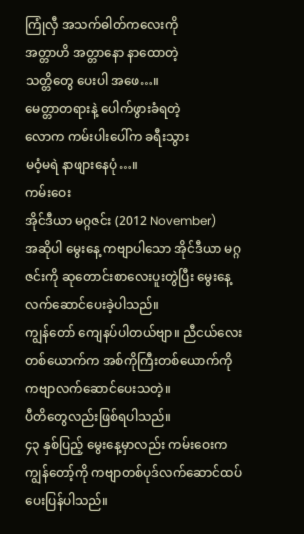ကြုံလှီ အသက်ဓါတ်ကလေးကို
အတ္တာဟိ အတ္တာနော နာထောတဲ့
သတ္တိတွေ ပေးပါ အဖေ…။
မေတ္တာတရားနဲ့ ပေါက်ဖွားခံရတဲ့
လောက ကမ်းပါးပေါ်က ခရီးသွား
မဝံ့မရဲ နာဖျားနေပုံ…။
ကမ်းဝေး
အိုင်ဒီယာ မဂ္ဂဇင်း (2012 November)
အဆိုပါ မွေးနေ့ ကဗျာပါသော အိုင်ဒီယာ မဂ္ဂဇင်းကို ဆုတောင်းစာလေးပူးတွဲပြီး မွေးနေ့လက်ဆောင်ပေးခဲ့ပါသည်။
ကျွန်တော် ကျေနပ်ပါတယ်ဗျာ။ ညီငယ်လေးတစ်ယောက်က အစ်ကိုကြီးတစ်ယောက်ကို ကဗျာလက်ဆောင်ပေးသတဲ့။
ပီတိတွေလည်းဖြစ်ရပါသည်။
၄၃ နှစ်ပြည့် မွေးနေ့မှာလည်း ကမ်းဝေးက ကျွန်တော့်ကို ကဗျာတစ်ပုဒ်လက်ဆောင်ထပ်ပေးပြန်ပါသည်။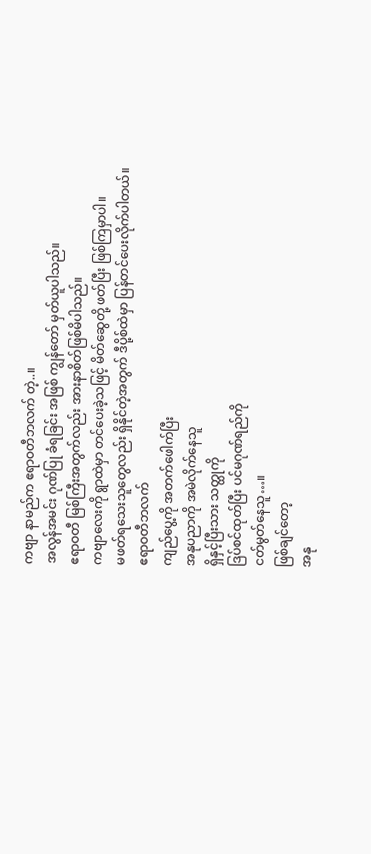ကဗျာ နာမည်က ဧရာဝတီဘလက် တဲ့..။
အလွန်အမင်း ဂုဏ်ပြု ခံရခြင်း အဖြစ် ကျွန်တော် မှတ်ယူပါသည်။
ဧရာဝတီ မြစ်ကြီးအတွက်လည်း အားနာစိတ်ဖြစ်မိပါသည်။
ကဗျာလေးကို ရွာထဲမှာ တင်ပေးခဲ့သဖြင့် မိတ်ဆွေတို့ ဖတ်ပြီး ဖြစ်ကြမှာပါ။
မဖတ်ရသေးသူတွေလည်း ရှိနိုင်တဲ့အတွက် ဒီပို့စ်ထဲမှာ ပြန်တင်ပေးလိုက်ပါတယ်။
ဧရာဝတီဘလက်
ကျည်ပွေ့ကို အတက်ဖေါက်ပြီး
အနုပညာကို အမဲလိုက်နေသူ
ရှိနှင့်ပြီးသား သတ္ထုကို
ဒြပ်စင်ထုတ်ပြီး ပင်မဂုဏ်ရည်ကို
ငတ်မွတ်နေသူ…။
ဖြစ်ချင်တော့
အနု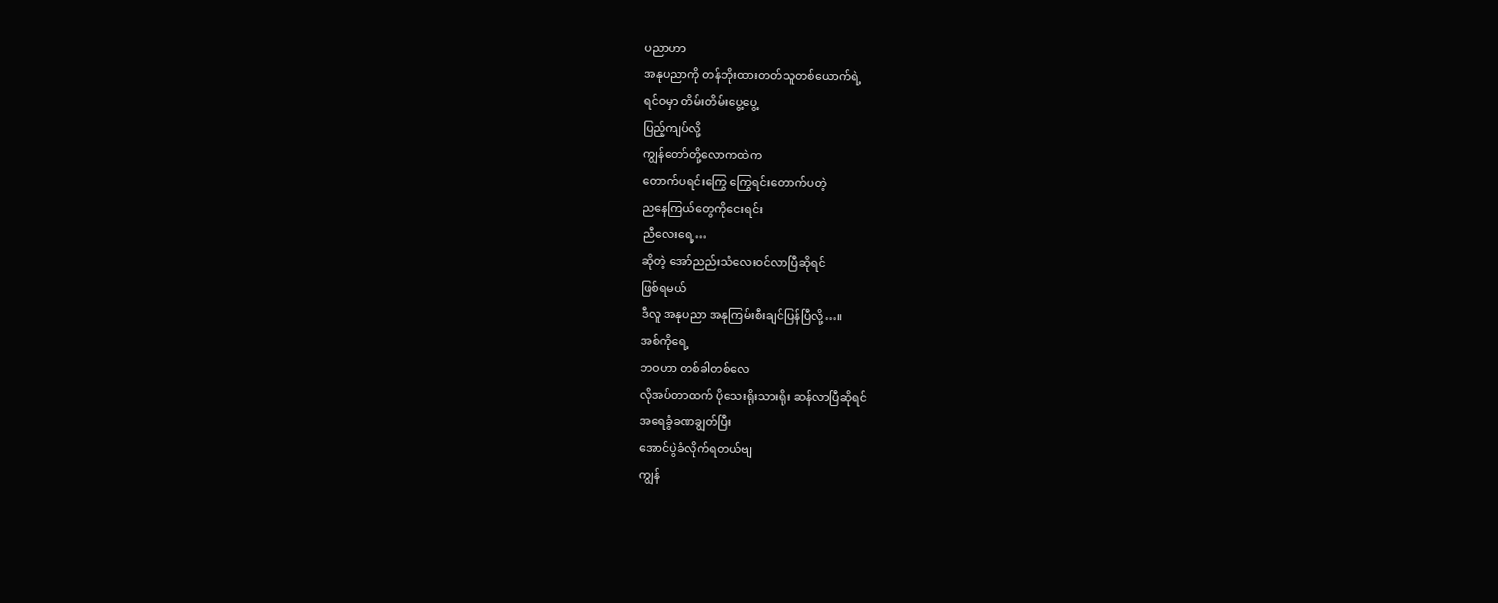ပညာဟာ
အနုပညာကို တန်ဘိုးထားတတ်သူတစ်ယောက်ရဲ့
ရင်ဝမှာ တိမ်းတိမ်းပွေ့ပွေ့
ပြည့်ကျပ်လို့
ကျွန်တော်တို့လောကထဲက
တောက်ပရင်းကြွေ ကြွေရင်းတောက်ပတဲ့
ညနေကြယ်တွေကိုငေးရင်း
ညီလေးရေ့…
ဆိုတဲ့ အော်ညည်းသံလေးဝင်လာပြီဆိုရင်
ဖြစ်ရမယ်
ဒီလူ အနုပညာ အနုကြမ်းစီးချင်ပြန်ပြီလို့…။
အစ်ကိုရေ့
ဘဝဟာ တစ်ခါတစ်လေ
လိုအပ်တာထက် ပိုသေးရိုးသားရိုး ဆန်လာပြီဆိုရင်
အရေခွံခဏချွတ်ပြီး
အောင်ပွဲခံလိုက်ရတယ်ဗျ
ကျွန်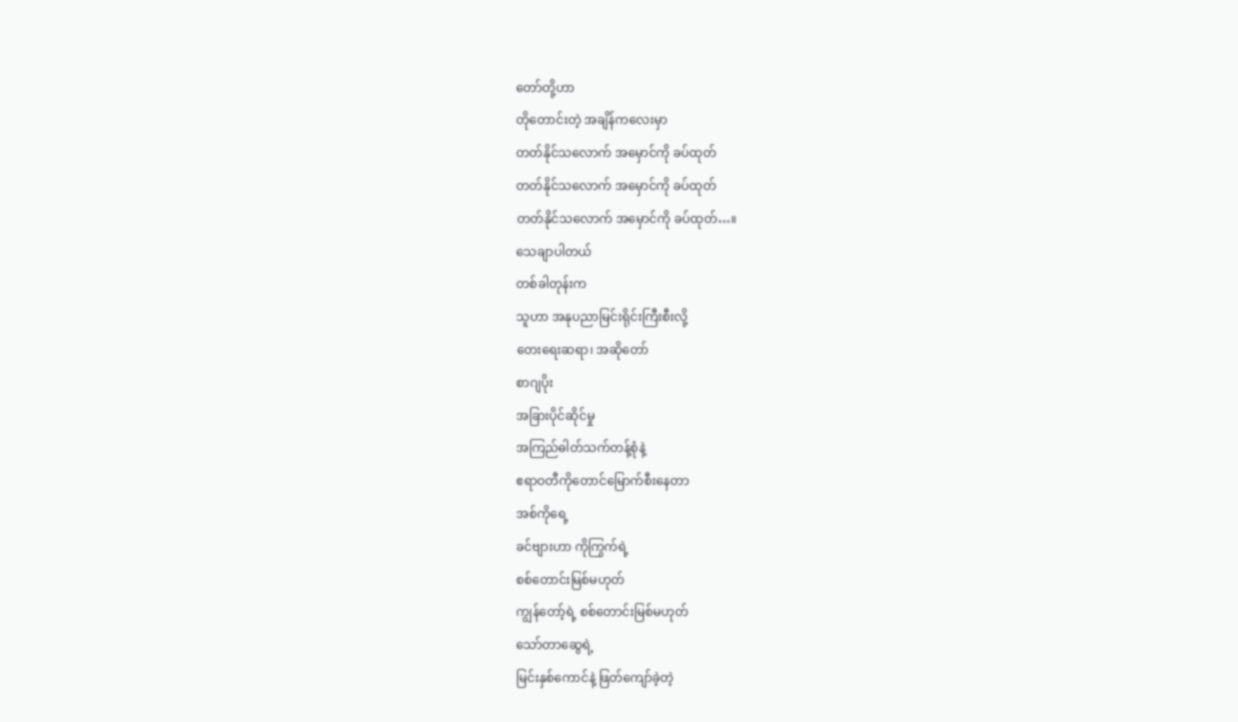တော်တို့ဟာ
တိုတောင်းတဲ့ အချိန်ကလေးမှာ
တတ်နိုင်သလောက် အမှောင်ကို ခပ်ထုတ်
တတ်နိုင်သလောက် အမှောင်ကို ခပ်ထုတ်
တတ်နိုင်သလောက် အမှောင်ကို ခပ်ထုတ်…။
သေချာပါတယ်
တစ်ခါတုန်းက
သူဟာ အနုပညာမြင်းရိုင်းကြီးစီးလို့
တေးရေးဆရာ၊ အဆိုတော်
စာဂျပိုး
အခြားပိုင်ဆိုင်မှု
အကြည်ဓါတ်သက်တန့်စုံနဲ့
ဧရာဝတီကိုတောင်မြောက်စီးနေတာ
အစ်ကိုရေ့
ခင်ဗျားဟာ ကိုကြွက်ရဲ့
စစ်တောင်းမြစ်မဟုတ်
ကျွန်တော့်ရဲ့ စစ်တောင်းမြစ်မဟုတ်
သော်တာဆွေရဲ့
မြင်းနှစ်ကောင်နဲ့ ဖြတ်ကျော်ခဲ့တဲ့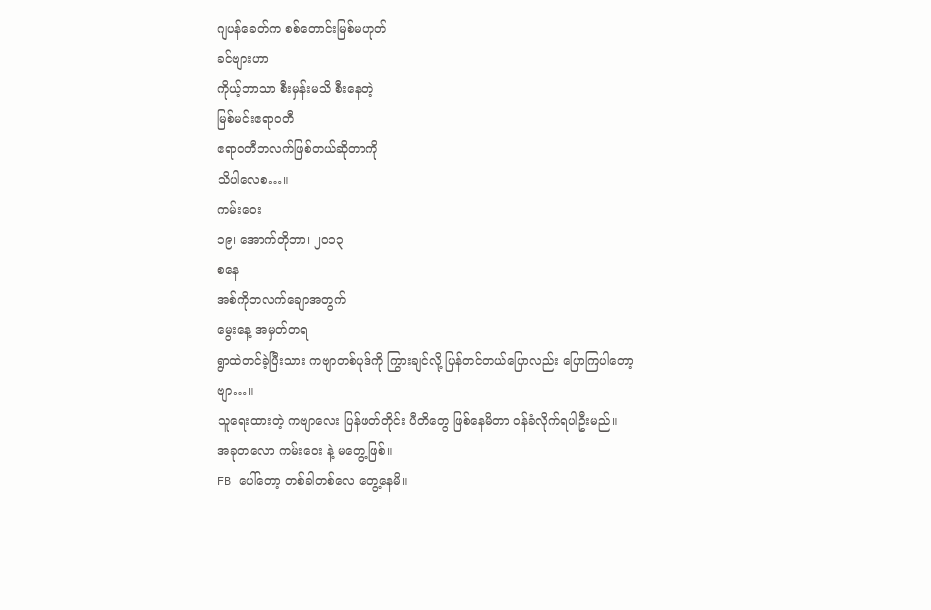ဂျပန်ခေတ်က စစ်တောင်းမြစ်မဟုတ်
ခင်ဗျားဟာ
ကိုယ့်ဘာသာ စီးမှန်းမသိ စီးနေတဲ့
မြစ်မင်းဧရာဝတီ
ဧရာဝတီဘလက်ဖြစ်တယ်ဆိုတာကို
သိပါလေစ…။
ကမ်းဝေး
၁၉၊ အောက်တိုဘာ၊ ၂၀၁၃
စနေ
အစ်ကိုဘလက်ချောအတွက်
မွေးနေ့ အမှတ်တရ
ရွာထဲတင်ခဲ့ပြီးသား ကဗျာတစ်ပုဒ်ကို ကြွားချင်လို့ ပြန်တင်တယ်ပြောလည်း ပြောကြပါတော့ဗျာ…။
သူရေးထားတဲ့ ကဗျာလေး ပြန်ဖတ်တိုင်း ပီတိတွေ ဖြစ်နေမိတာ ဝန်ခံလိုက်ရပါဦးမည်။
အခုတလော ကမ်းဝေး နဲ့ မတွေ့ဖြစ်။
FB ပေါ်တော့ တစ်ခါတစ်လေ တွေ့နေမိ။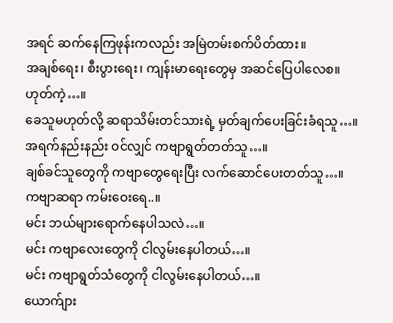အရင် ဆက်နေကြဖုန်းကလည်း အမြဲတမ်းစက်ပိတ်ထား။
အချစ်ရေး၊ စီးပွားရေး၊ ကျန်းမာရေးတွေမှ အဆင်ပြေပါလေစ။
ဟုတ်ကဲ့…။
ခေသူမဟုတ်လို့ ဆရာသိမ်းတင်သားရဲ့ မှတ်ချက်ပေးခြင်းခံရသူ…။
အရက်နည်းနည်း ဝင်လျှင် ကဗျာရွတ်တတ်သူ…။
ချစ်ခင်သူတွေကို ကဗျာတွေရေးပြီး လက်ဆောင်ပေးတတ်သူ…။
ကဗျာဆရာ ကမ်းဝေးရေ..။
မင်း ဘယ်များရောက်နေပါသလဲ…။
မင်း ကဗျာလေးတွေကို ငါလွမ်းနေပါတယ်…။
မင်း ကဗျာရွတ်သံတွေကို ငါလွမ်းနေပါတယ်…။
ယောက်ျား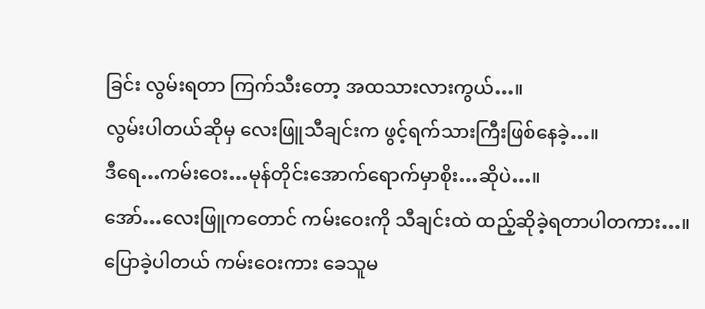ခြင်း လွမ်းရတာ ကြက်သီးတော့ အထသားလားကွယ်…။
လွမ်းပါတယ်ဆိုမှ လေးဖြူသီချင်းက ဖွင့်ရက်သားကြီးဖြစ်နေခဲ့…။
ဒီရေ…ကမ်းဝေး…မုန်တိုင်းအောက်ရောက်မှာစိုး…ဆိုပဲ…။
အော်…လေးဖြူကတောင် ကမ်းဝေးကို သီချင်းထဲ ထည့်ဆိုခဲ့ရတာပါတကား…။
ပြောခဲ့ပါတယ် ကမ်းဝေးကား ခေသူမ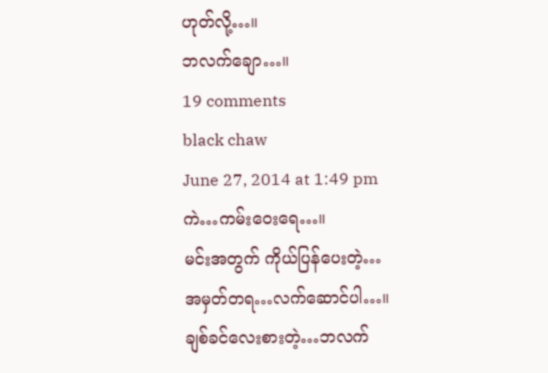ဟုတ်လို့…။
ဘလက်ချော…။
19 comments
black chaw
June 27, 2014 at 1:49 pm
ကဲ…ကမ်းဝေးရေ…။
မင်းအတွက် ကိုယ်ပြန်ပေးတဲ့…
အမှတ်တရ…လက်ဆောင်ပါ…။
ချစ်ခင်လေးစားတဲ့…ဘလက်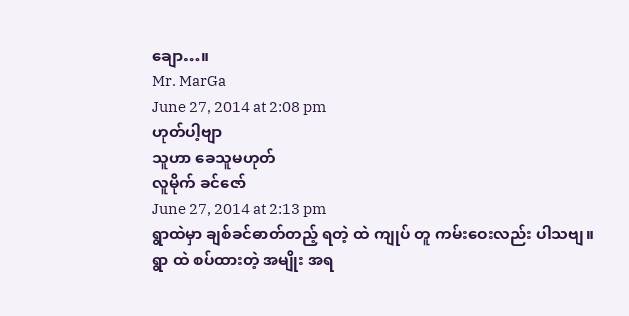ချော…။
Mr. MarGa
June 27, 2014 at 2:08 pm
ဟုတ်ပါ့ဗျာ
သူဟာ ခေသူမဟုတ်
လူမိုက် ခင်ဇော်
June 27, 2014 at 2:13 pm
ရွာထဲမှာ ချစ်ခင်ဓာတ်တည့် ရတဲ့ ထဲ ကျုပ် တူ ကမ်းဝေးလည်း ပါသဗျ။
ရွာ ထဲ စပ်ထားတဲ့ အမျိုး အရ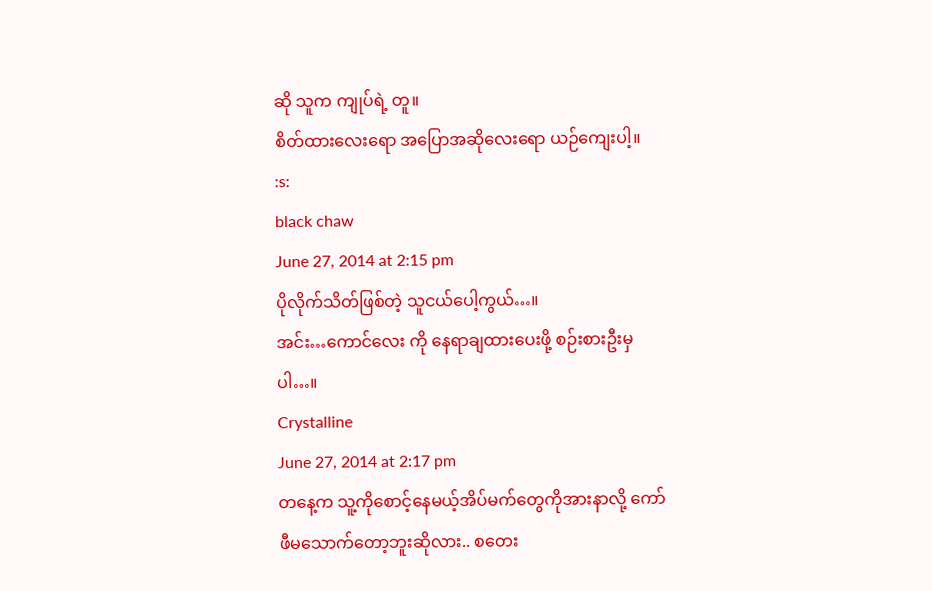ဆို သူက ကျုပ်ရဲ့ တူ။
စိတ်ထားလေးရော အပြောအဆိုလေးရော ယဉ်ကျေးပါ့။
:s:
black chaw
June 27, 2014 at 2:15 pm
ပိုလိုက်သိတ်ဖြစ်တဲ့ သူငယ်ပေါ့ကွယ်…။
အင်း…ကောင်လေး ကို နေရာချထားပေးဖို့ စဉ်းစားဦးမှပါ…။
Crystalline
June 27, 2014 at 2:17 pm
တနေ့က သူ့ကိုစောင့်နေမယ့်အိပ်မက်တွေကိုအားနာလို့ ကော်ဖီမသောက်တော့ဘူးဆိုလား.. စတေး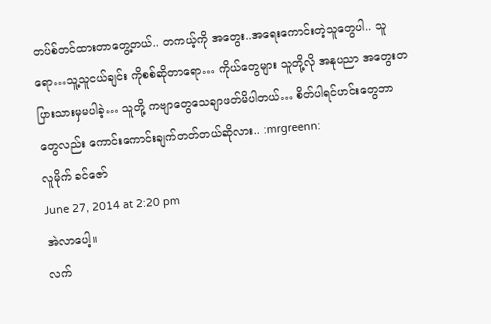တပ်စ်တင်ထားတာတွေ့တယ်.. တကယ့်ကို အတွေး..အရေးကောင်းတဲ့သူတွေပါ.. သူရော…သူ့သူငယ်ချင်း ကိုစစ်ဆိုတာရော… ကိုယ်တွေများ သူတို့လို အနုပညာ အတွေးတပြားသားမှမပါခဲ့… သူတို့ ကဗျာတွေသေချာဖတ်မိပါတယ်… စိတ်ပါရင်ဟင်းတွေဘာတွေလည်း ကောင်းကောင်းချက်တတ်တယ်ဆိုလား.. :mrgreenn:
လူမိုက် ခင်ဇော်
June 27, 2014 at 2:20 pm
အဲလာပေါ့။
လက်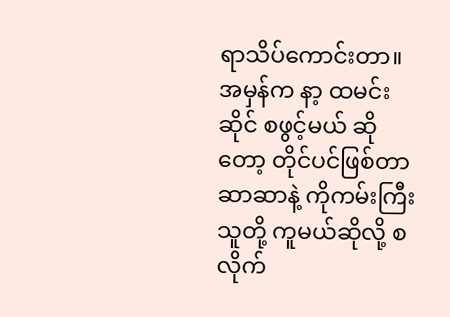ရာသိပ်ကောင်းတာ။
အမှန်က နာ့ ထမင်းဆိုင် စဖွင့်မယ် ဆိုတော့ တိုင်ပင်ဖြစ်တာ ဆာဆာနဲ့ ကိုကမ်းကြီး
သူတို့ ကူမယ်ဆိုလို့ စလိုက်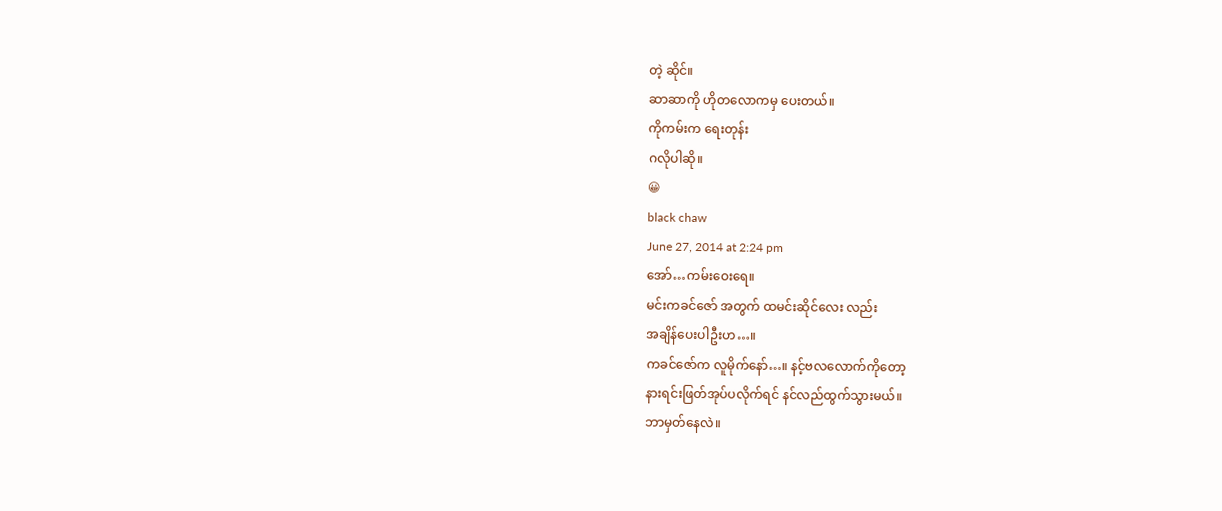တဲ့ ဆိုင်။
ဆာဆာကို ဟိုတလောကမှ ပေးတယ်။
ကိုကမ်းက ရေးတုန်း
ဂလိုပါဆို။
😀
black chaw
June 27, 2014 at 2:24 pm
အော်…ကမ်းဝေးရေ။
မင်းကခင်ဇော် အတွက် ထမင်းဆိုင်လေး လည်း
အချိန်ပေးပါဦးဟ…။
ကခင်ဇော်က လူမိုက်နော်…။ နင့်ဗလလောက်ကိုတော့
နားရင်းဖြတ်အုပ်ပလိုက်ရင် နင်လည်ထွက်သွားမယ်။
ဘာမှတ်နေလဲ။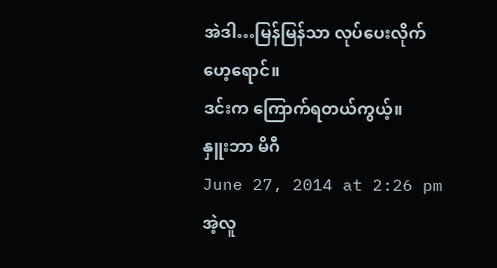အဲဒါ…မြန်မြန်သာ လုပ်ပေးလိုက်ဟေ့ရောင်။
ဒင်းက ကြောက်ရတယ်ကွယ့်။
နှူးဘာ မိဂီ
June 27, 2014 at 2:26 pm
အဲ့လူ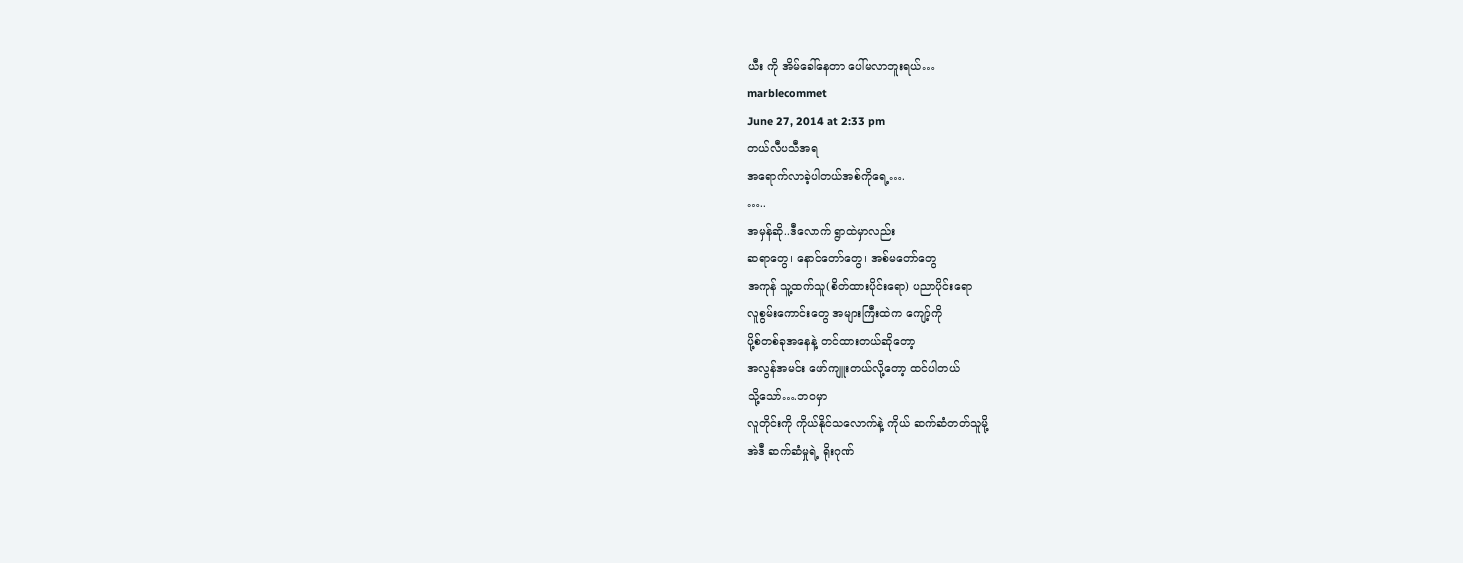ယီး ကို အိမ်ခေါ်နေတာ ပေါ်မလာဘူးရယ်…
marblecommet
June 27, 2014 at 2:33 pm
တယ်လီပသီအရ
အရောက်လာခဲ့ပါတယ်အစ်ကိုရေ့….
…..
အမှန်ဆို..ဒီလောက် ရွာထဲမှာလည်း
ဆရာတွေ၊ နောင်တော်တွေ၊ အစ်မတော်တွေ
အကုန် သူ့ထက်သူ(စိတ်ထားပိုင်းရော) ပညာပိုင်းရော
လူစွမ်းကောင်းတွေ အများကြီးထဲက ကျော့်ကို
ပို့စ်တစ်ခုအနေနဲ့ တင်ထားတယ်ဆိုတော့
အလွန်အမင်း ဖော်ကျူးတယ်လို့တော့ ထင်ပါတယ်
သို့သော်….ဘဝမှာ
လူတိုင်းကို ကိုယ်နိုင်သလောက်နဲ့ ကိုယ် ဆက်ဆံတတ်သူမို့
အဲဒီ ဆက်ဆံမှုရဲ့ ရိုးဂုဏ်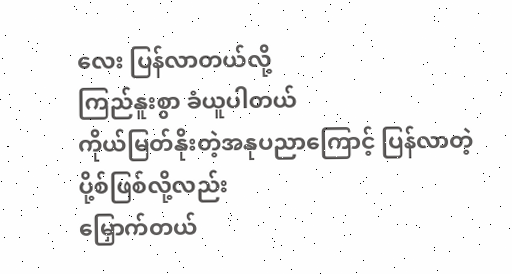လေး ပြန်လာတယ်လို့
ကြည်နူးစွာ ခံယူပါတယ်
ကိုယ်မြတ်နိုးတဲ့အနုပညာကြောင့် ပြန်လာတဲ့ ပို့စ်ဖြစ်လို့လည်း
မြှောက်တယ်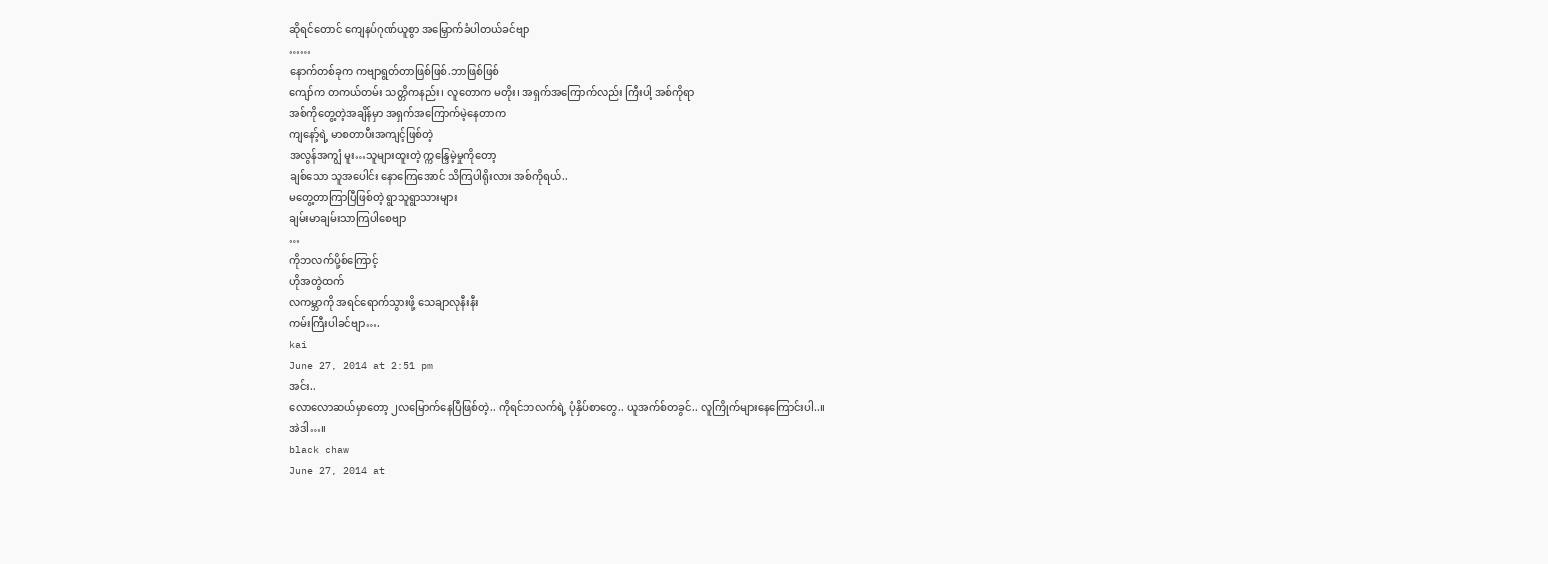ဆိုရင်တောင် ကျေနပ်ဂုဏ်ယူစွာ အမြှောက်ခံပါတယ်ခင်ဗျာ
……
နောက်တစ်ခုက ကဗျာရွတ်တာဖြစ်ဖြစ်.ဘာဖြစ်ဖြစ်
ကျော်က တကယ်တမ်း သတ္တိကနည်း၊ လူတောက မတိုး၊ အရှက်အကြောက်လည်း ကြီးပါ့ အစ်ကိုရာ
အစ်ကိုတွေ့တဲ့အချိန်မှာ အရှက်အကြောက်မဲ့နေတာက
ကျနော့်ရဲ့ မာစတာပီးအကျင့်ဖြစ်တဲ့
အလွန်အကျွံ မူး…သူများထူးတဲ့ က္ကန္ဒြေမဲ့မှုကိုတော့
ချစ်သော သူအပေါင်း နောကြေအောင် သိကြပါရိုးလား အစ်ကိုရယ်..
မတွေ့တာကြာပြီဖြစ်တဲ့ ရွာသူရွာသားများ
ချမ်းမာချမ်းသာကြပါစေဗျာ
…
ကိုဘလက်ပို့စ်ကြောင့်
ဟိုအတွဲထက်
လကမ္ဘာကို အရင်ရောက်သွားဖို့ သေချာလုနီးနီး
ကမ်းကြီးပါခင်ဗျာ….
kai
June 27, 2014 at 2:51 pm
အင်း..
လောလောဆယ်မှာတော့ ၂လမြောက်နေပြီဖြစ်တဲ့.. ကိုရင်ဘလက်ရဲ့ ပုံနှိပ်စာတွေ.. ယူအက်စ်တခွင်.. လူကြိုက်များနေကြောင်းပါ..။
အဲဒါ…။
black chaw
June 27, 2014 at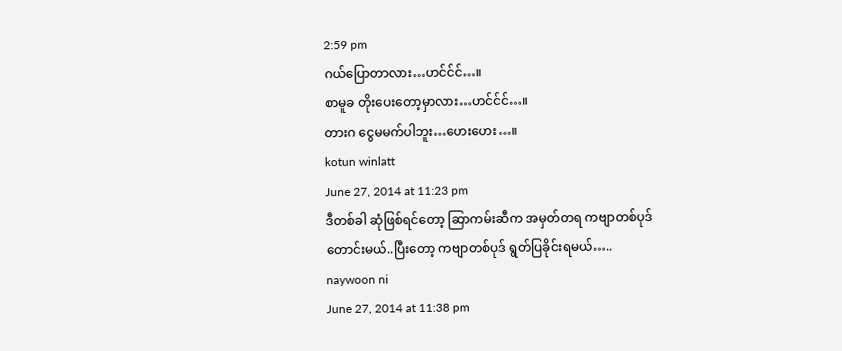2:59 pm
ဂယ်ပြောတာလား…ဟင်င်င်…။
စာမူခ တိုးပေးတော့မှာလား…ဟင်င်င်…။
တားဂ ငွေမမက်ပါဘူး…ဟေးဟေး…။
kotun winlatt
June 27, 2014 at 11:23 pm
ဒီတစ်ခါ ဆုံဖြစ်ရင်တော့ ဆြာကမ်းဆီက အမှတ်တရ ကဗျာတစ်ပုဒ်တောင်းမယ်..ပြီးတော့ ကဗျာတစ်ပုဒ် ရွတ်ပြခိုင်းရမယ်…..
naywoon ni
June 27, 2014 at 11:38 pm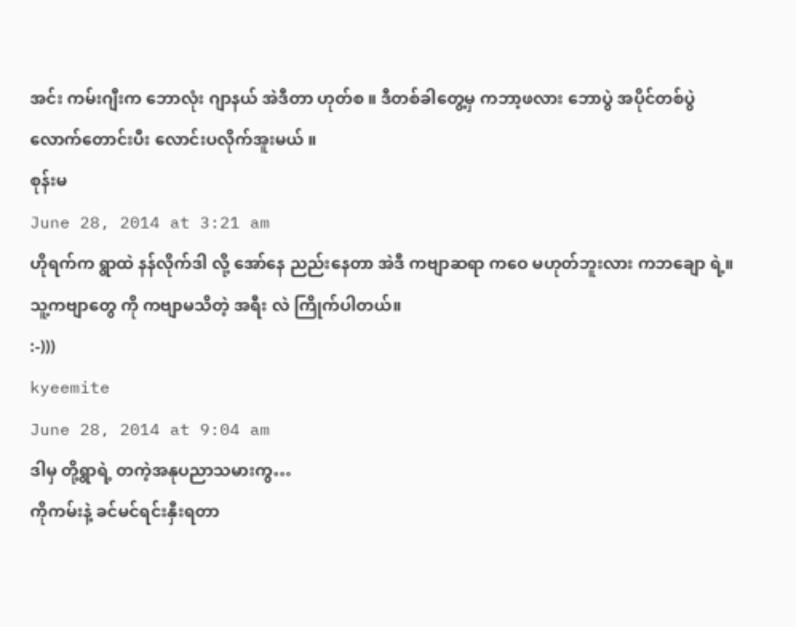အင်း ကမ်းဂျီးက ဘောလုံး ဂျာနယ် အဲဒီတာ ဟုတ်စ ။ ဒီတစ်ခါတွေ့မှ ကဘာ့ဖလား ဘောပွဲ အပိုင်တစ်ပွဲလောက်တောင်းပီး လောင်းပလိုက်အူးမယ် ။
စုန်းမ
June 28, 2014 at 3:21 am
ဟိုရက်က ရွာထဲ နန်လိုက်ဒါ လို့ အော်နေ ညည်းနေတာ အဲဒီ ကဗျာဆရာ ကဝေ မဟုတ်ဘူးလား ကဘချော ရဲ့။
သူ့ကဗျာတွေ ကို ကဗျာမသိတဲ့ အရီး လဲ ကြိုက်ပါတယ်။
:-)))
kyeemite
June 28, 2014 at 9:04 am
ဒါမှ တို့ရွာရဲ့ တကဲ့အနုပညာသမားကွ…
ကိုကမ်းနဲ့ ခင်မင်ရင်းနှီးရတာ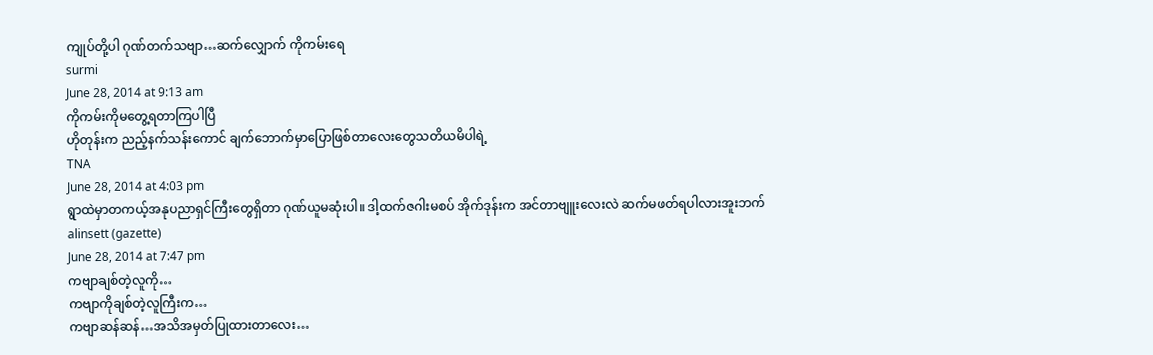ကျုပ်တို့ပါ ဂုဏ်တက်သဗျာ…ဆက်လျှောက် ကိုကမ်းရေ
surmi
June 28, 2014 at 9:13 am
ကိုကမ်းကိုမတွေ့ရတာကြပါပြီ
ဟိုတုန်းက ညည့်နက်သန်းကောင် ချက်ဘောက်မှာပြောဖြစ်တာလေးတွေသတိယမိပါရဲ့
TNA
June 28, 2014 at 4:03 pm
ရွာထဲမှာတကယ့်အနုပညာရှင်ကြီးတွေရှိတာ ဂုဏ်ယူမဆုံးပါ။ ဒါ့ထက်ဇဂါးမစပ် အိုက်ဒုန်းက အင်တာဗျူးလေးလဲ ဆက်မဖတ်ရပါလားအူးဘက်
alinsett (gazette)
June 28, 2014 at 7:47 pm
ကဗျာချစ်တဲ့လူကို…
ကဗျာကိုချစ်တဲ့လူကြီးက…
ကဗျာဆန်ဆန်…အသိအမှတ်ပြုထားတာလေး…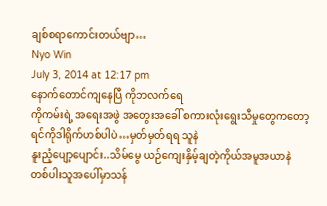ချစ်စရာကောင်းတယ်ဗျာ…
Nyo Win
July 3, 2014 at 12:17 pm
နောက်တောင်ကျနေပြီ ကိုဘလက်ရေ
ကိုကမ်းရဲ့ အရေးအဖွဲ အတွေးအခေါ် စကားလုံးရွေးသီမှုတွေကတော့
ရင်ကိုဒါရိုက်ဟစ်ပါပဲ…မှတ်မှတ်ရရ သူနဲ
နူးညံ့ပျော့ပျောင်း..သိမ်မွေ ယဉ်ကျေးနှိမ့်ချတဲ့ကိုယ်အမူအယာနဲ
တစ်ပါးသူအပေါ်မှာသန်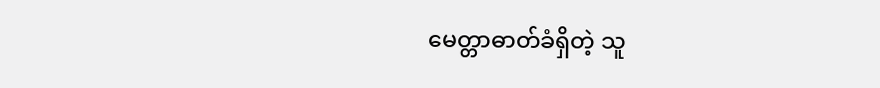မေတ္တာဓာတ်ခံရှိတဲ့ သူ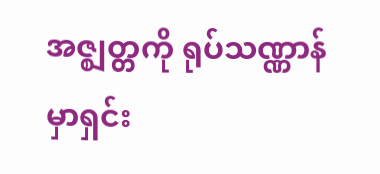အဇ္ဈတ္တကို ရုပ်သဏ္ဏာန်
မှာရှင်း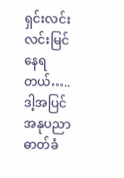ရှင်းလင်းလင်းမြင်နေရတယ်…..
ဒါ့အပြင် အနုပညာဓာတ်ခံ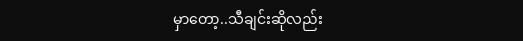မှာတော့..သီချင်းဆိုလည်း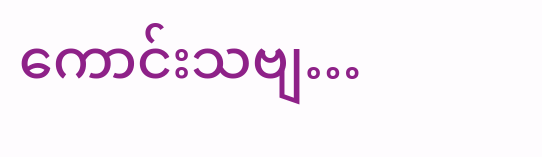ကောင်းသဗျ…